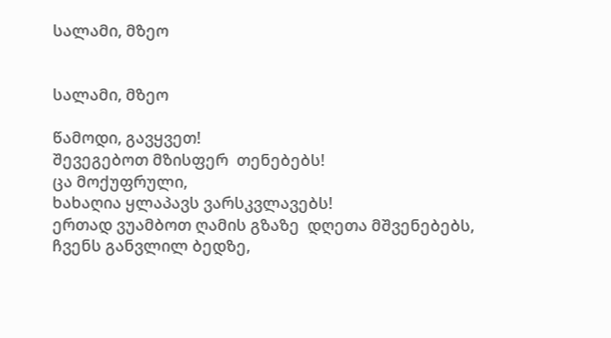სალამი, მზეო


სალამი, მზეო

წამოდი, გავყვეთ!
შევეგებოთ მზისფერ  თენებებს!
ცა მოქუფრული,
ხახაღია ყლაპავს ვარსკვლავებს!
ერთად ვუამბოთ ღამის გზაზე  დღეთა მშვენებებს,
ჩვენს განვლილ ბედზე,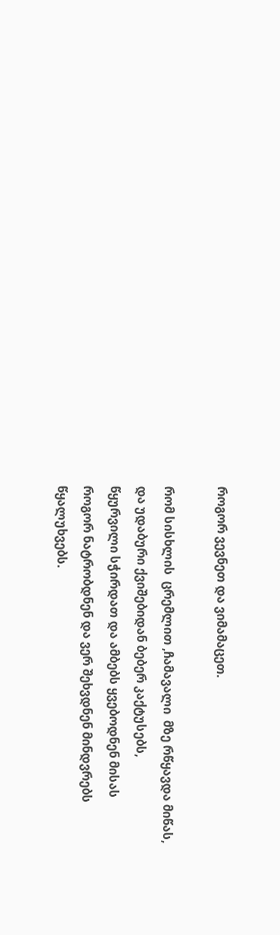როგორ ვევნეთ და ვიმამაცეთ.

რომ სისხლის  ცრემლით ,ჩამავალი  მზე რწყავდა მიწას,
და უდაბური ქვიშებიდან ბებერ კაქტუსებს,
წყურვილი სჭირდათ და ამბებს ყვებოდნენ მისას
როგორ ნატრობდნენ და ვერ შეხვდნენ მინდვრებს წყალუხვებს.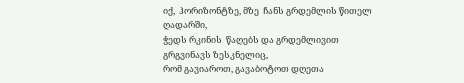იქ,  ჰორიზონტზე, მზე  ჩანს გრდემლის წითელ ღადარში,
ჭედს რკინის  წაღებს და გრდემლივით გრგვინავს ზესკნელიც,
რომ გავიაროთ, გავაბოტოთ დღეთა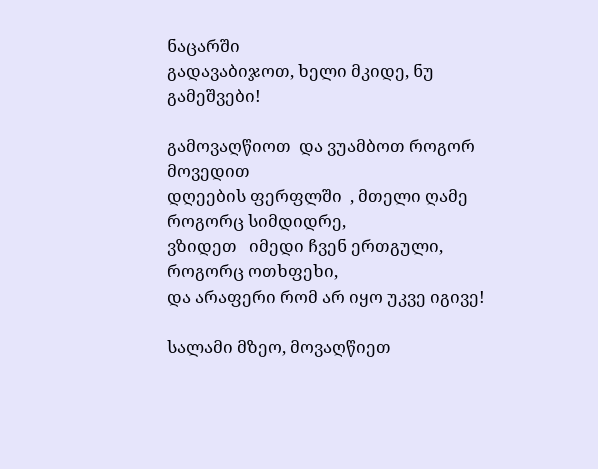ნაცარში
გადავაბიჯოთ, ხელი მკიდე, ნუ გამეშვები!

გამოვაღწიოთ  და ვუამბოთ როგორ მოვედით
დღეების ფერფლში  , მთელი ღამე როგორც სიმდიდრე,
ვზიდეთ   იმედი ჩვენ ერთგული,  როგორც ოთხფეხი,
და არაფერი რომ არ იყო უკვე იგივე!

სალამი მზეო, მოვაღწიეთ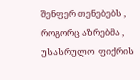შენფერ თენებებს ,
როგორც აზრებმა , უსასრულო  ფიქრის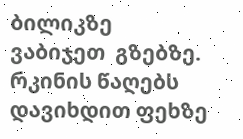ბილიკზე
ვაბიჯეთ  გზებზე.   რკინის წაღებს  დავიხდით ფეხზე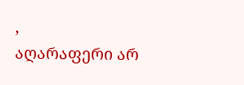,
აღარაფერი არ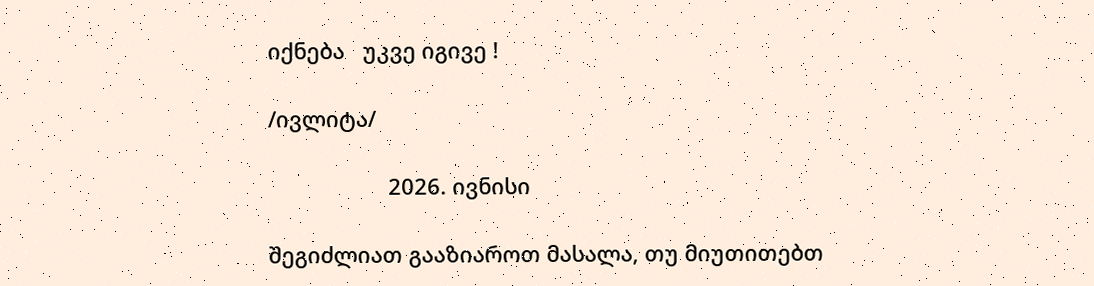იქნება   უკვე იგივე !

/ივლიტა/

                    2026. ივნისი

შეგიძლიათ გააზიაროთ მასალა, თუ მიუთითებთ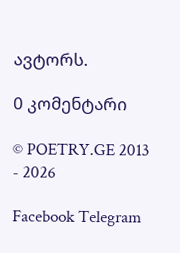ავტორს.

0 კომენტარი

© POETRY.GE 2013 - 2026

Facebook Telegram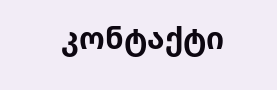კონტაქტი